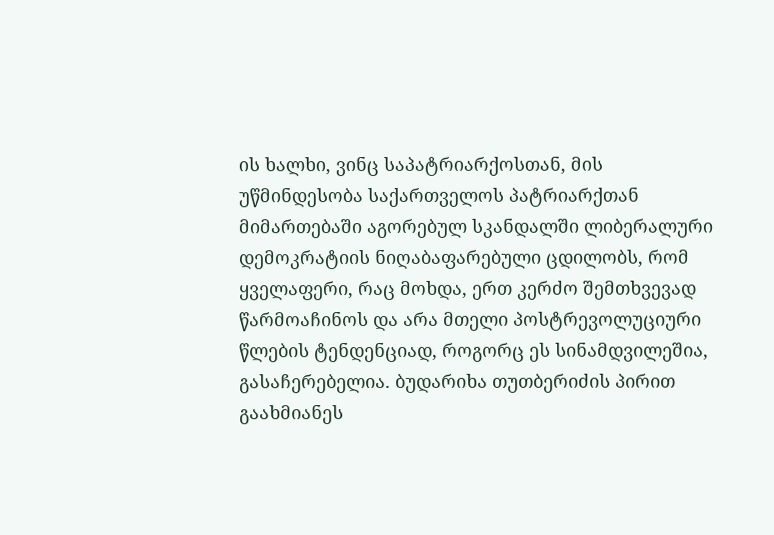ის ხალხი, ვინც საპატრიარქოსთან, მის უწმინდესობა საქართველოს პატრიარქთან მიმართებაში აგორებულ სკანდალში ლიბერალური დემოკრატიის ნიღაბაფარებული ცდილობს, რომ ყველაფერი, რაც მოხდა, ერთ კერძო შემთხვევად წარმოაჩინოს და არა მთელი პოსტრევოლუციური წლების ტენდენციად, როგორც ეს სინამდვილეშია, გასაჩერებელია. ბუდარიხა თუთბერიძის პირით გაახმიანეს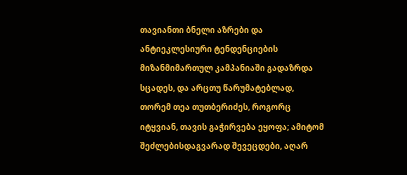თავიანთი ბნელი აზრები და ანტიეკლესიური ტენდენციების მიზანმიმართულ კამპანიაში გადაზრდა სცადეს, და არცთუ წარუმატებლად, თორემ თეა თუთბერიძეს, როგორც იტყვიან, თავის გაჭირვება ეყოფა; ამიტომ შეძლებისდაგვარად შევეცდები, აღარ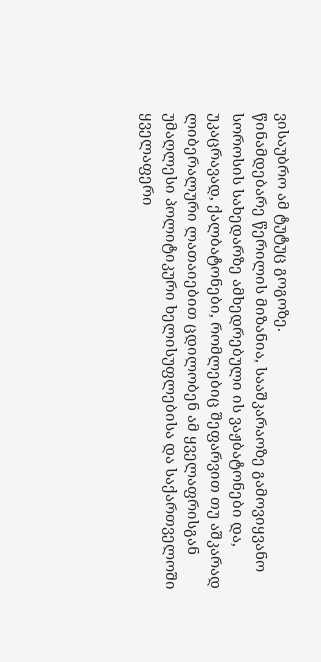ვისაუბრო ამ ტუტუც გოგოზე.
წინამდებარე წერილის მიზანია, სააშკარაოზე გამოვიყვანო სოროსის სახედარზე ამხედრებული ის ვაჟბატონები და, უკაცრავად, ქალბატონები, რომლებიც შეფარვით თუ აშკარად ლიბერალური ლათაიებით ცდილობენ ამ ყველაფრისგან უმაღლესი პოლიტიკური ხელისუფლებისა და საქართველოში ყველაფერი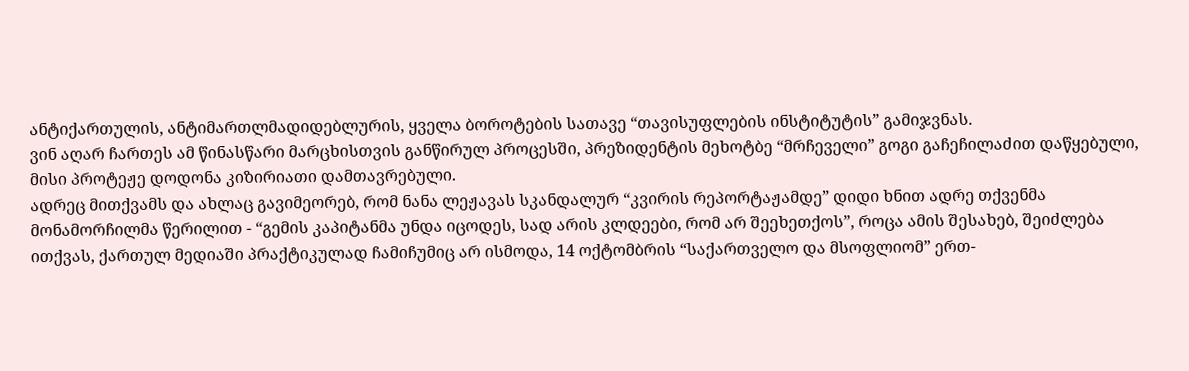ანტიქართულის, ანტიმართლმადიდებლურის, ყველა ბოროტების სათავე “თავისუფლების ინსტიტუტის” გამიჯვნას.
ვინ აღარ ჩართეს ამ წინასწარი მარცხისთვის განწირულ პროცესში, პრეზიდენტის მეხოტბე “მრჩეველი” გოგი გაჩეჩილაძით დაწყებული, მისი პროტეჟე დოდონა კიზირიათი დამთავრებული.
ადრეც მითქვამს და ახლაც გავიმეორებ, რომ ნანა ლეჟავას სკანდალურ “კვირის რეპორტაჟამდე” დიდი ხნით ადრე თქვენმა მონამორჩილმა წერილით - “გემის კაპიტანმა უნდა იცოდეს, სად არის კლდეები, რომ არ შეეხეთქოს”, როცა ამის შესახებ, შეიძლება ითქვას, ქართულ მედიაში პრაქტიკულად ჩამიჩუმიც არ ისმოდა, 14 ოქტომბრის “საქართველო და მსოფლიომ” ერთ-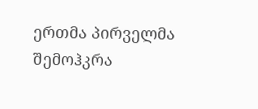ერთმა პირველმა შემოჰკრა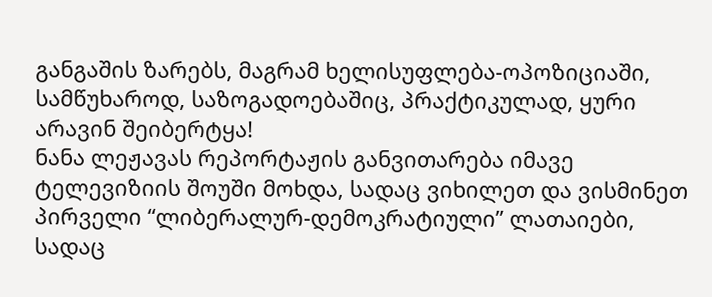განგაშის ზარებს, მაგრამ ხელისუფლება-ოპოზიციაში, სამწუხაროდ, საზოგადოებაშიც, პრაქტიკულად, ყური არავინ შეიბერტყა!
ნანა ლეჟავას რეპორტაჟის განვითარება იმავე ტელევიზიის შოუში მოხდა, სადაც ვიხილეთ და ვისმინეთ პირველი “ლიბერალურ-დემოკრატიული” ლათაიები, სადაც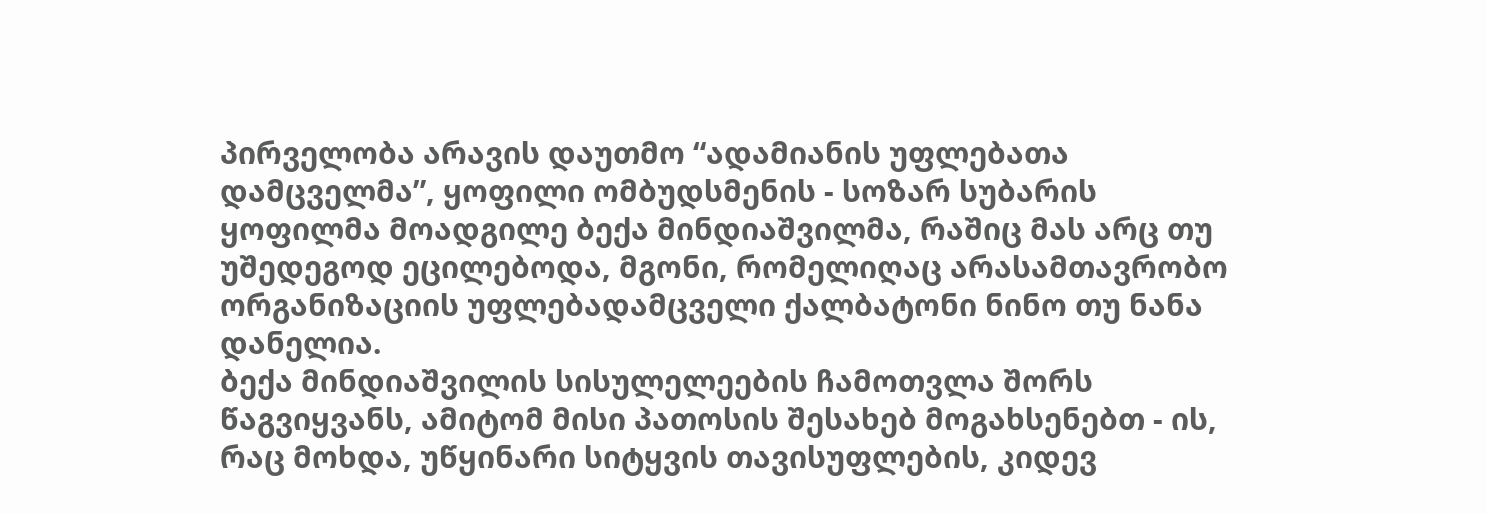პირველობა არავის დაუთმო “ადამიანის უფლებათა დამცველმა”, ყოფილი ომბუდსმენის - სოზარ სუბარის ყოფილმა მოადგილე ბექა მინდიაშვილმა, რაშიც მას არც თუ უშედეგოდ ეცილებოდა, მგონი, რომელიღაც არასამთავრობო ორგანიზაციის უფლებადამცველი ქალბატონი ნინო თუ ნანა დანელია.
ბექა მინდიაშვილის სისულელეების ჩამოთვლა შორს წაგვიყვანს, ამიტომ მისი პათოსის შესახებ მოგახსენებთ - ის, რაც მოხდა, უწყინარი სიტყვის თავისუფლების, კიდევ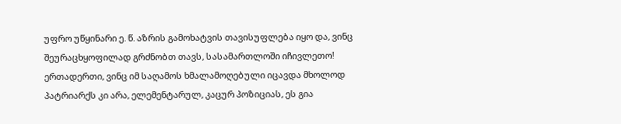უფრო უწყინარი ე. წ. აზრის გამოხატვის თავისუფლება იყო და, ვინც შეურაცხყოფილად გრძნობთ თავს, სასამართლოში იჩივლეთო!
ერთადერთი, ვინც იმ საღამოს ხმალამოღებული იცავდა მხოლოდ პატრიარქს კი არა, ელემენტარულ, კაცურ პოზიციას, ეს გია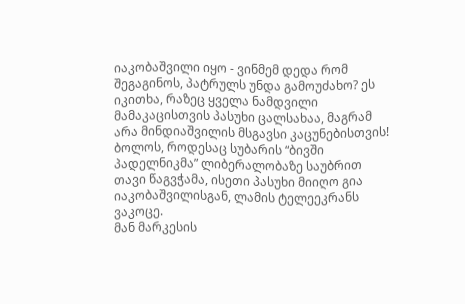იაკობაშვილი იყო - ვინმემ დედა რომ შეგაგინოს, პატრულს უნდა გამოუძახო? ეს იკითხა, რაზეც ყველა ნამდვილი მამაკაცისთვის პასუხი ცალსახაა, მაგრამ არა მინდიაშვილის მსგავსი კაცუნებისთვის!
ბოლოს, როდესაც სუბარის “ბივში პადელნიკმა” ლიბერალობაზე საუბრით თავი წაგვჭამა, ისეთი პასუხი მიიღო გია იაკობაშვილისგან, ლამის ტელეეკრანს ვაკოცე.
მან მარკესის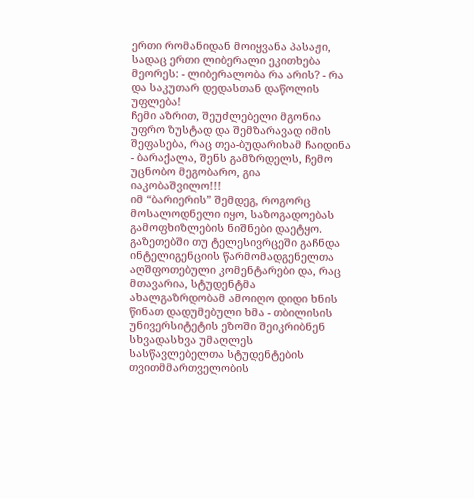ერთი რომანიდან მოიყვანა პასაჟი, სადაც ერთი ლიბერალი ეკითხება მეორეს: - ლიბერალობა რა არის? - რა და საკუთარ დედასთან დაწოლის უფლება!
ჩემი აზრით, შეუძლებელი მგონია უფრო ზუსტად და შემზარავად იმის შეფასება, რაც თეა-ბუდარიხამ ჩაიდინა - ბარაქალა, შენს გამზრდელს, ჩემო უცნობო მეგობარო, გია იაკობაშვილო!!!
იმ “ბარიერის” შემდეგ, როგორც მოსალოდნელი იყო, საზოგადოებას გამოფხიზლების ნიშნები დაეტყო. გაზეთებში თუ ტელესივრცეში გაჩნდა ინტელიგენციის წარმომადგენელთა აღშფოთებული კომენტარები და, რაც მთავარია, სტუდენტმა ახალგაზრდობამ ამოიღო დიდი ხნის წინათ დადუმებული ხმა - თბილისის უნივერსიტეტის ეზოში შეიკრიბნენ სხვადასხვა უმაღლეს სასწავლებელთა სტუდენტების თვითმმართველობის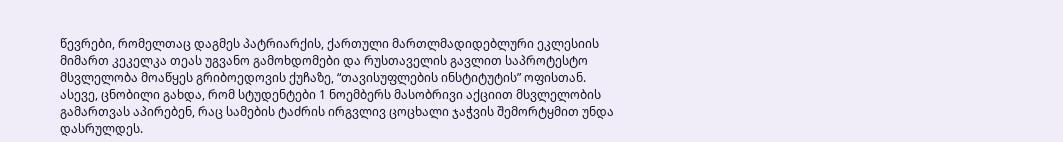წევრები, რომელთაც დაგმეს პატრიარქის, ქართული მართლმადიდებლური ეკლესიის მიმართ კეკელკა თეას უგვანო გამოხდომები და რუსთაველის გავლით საპროტესტო მსვლელობა მოაწყეს გრიბოედოვის ქუჩაზე, “თავისუფლების ინსტიტუტის” ოფისთან.
ასევე, ცნობილი გახდა, რომ სტუდენტები 1 ნოემბერს მასობრივი აქციით მსვლელობის გამართვას აპირებენ, რაც სამების ტაძრის ირგვლივ ცოცხალი ჯაჭვის შემორტყმით უნდა დასრულდეს.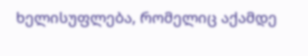ხელისუფლება, რომელიც აქამდე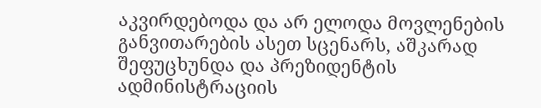აკვირდებოდა და არ ელოდა მოვლენების განვითარების ასეთ სცენარს, აშკარად შეფუცხუნდა და პრეზიდენტის ადმინისტრაციის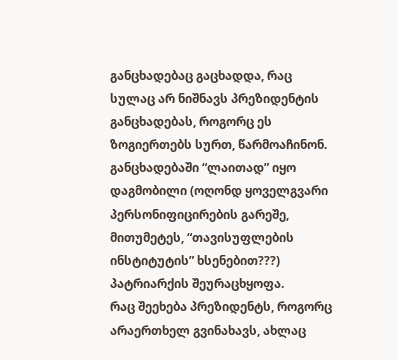განცხადებაც გაცხადდა, რაც სულაც არ ნიშნავს პრეზიდენტის განცხადებას, როგორც ეს ზოგიერთებს სურთ, წარმოაჩინონ. განცხადებაში “ლაითად” იყო დაგმობილი (ოღონდ ყოველგვარი პერსონიფიცირების გარეშე, მითუმეტეს, “თავისუფლების ინსტიტუტის” ხსენებით???) პატრიარქის შეურაცხყოფა.
რაც შეეხება პრეზიდენტს, როგორც არაერთხელ გვინახავს, ახლაც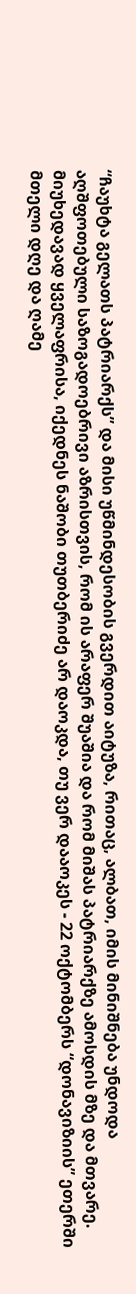“ჩაუხტა გელათს პატრიარქს” და მისი უწმინდესობის გვერდით აიტუზა, რითაც, ალბათ, იმის მინიშნება უნდოდა აღშფოთებული საზოგადოებრივი აზრისთვის, რომ ის არაფერ შუაშია და რომ მიშას პატრიარქზე ამოსდის მზე და მთვარე.
მიუხედავად ყველაფრისა, იქედნეს ნაშობი თუთბერიძე არ დაოკდა, თუ ვერ დააოკეს - 22 ოქტომბერს “დონავიზიის” ეთერში მთელი დღე და ღამე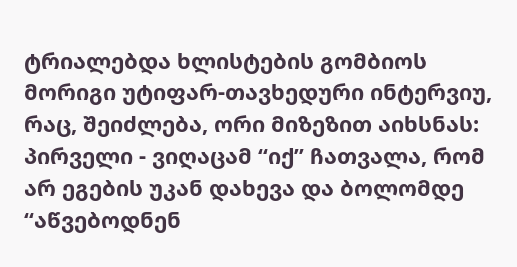ტრიალებდა ხლისტების გომბიოს მორიგი უტიფარ-თავხედური ინტერვიუ, რაც, შეიძლება, ორი მიზეზით აიხსნას: პირველი - ვიღაცამ “იქ” ჩათვალა, რომ არ ეგების უკან დახევა და ბოლომდე “აწვებოდნენ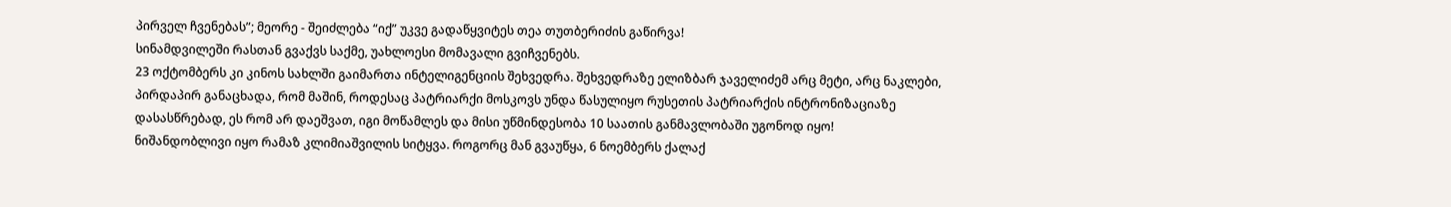პირველ ჩვენებას”; მეორე - შეიძლება “იქ” უკვე გადაწყვიტეს თეა თუთბერიძის გაწირვა!
სინამდვილეში რასთან გვაქვს საქმე, უახლოესი მომავალი გვიჩვენებს.
23 ოქტომბერს კი კინოს სახლში გაიმართა ინტელიგენციის შეხვედრა. შეხვედრაზე ელიზბარ ჯაველიძემ არც მეტი, არც ნაკლები, პირდაპირ განაცხადა, რომ მაშინ, როდესაც პატრიარქი მოსკოვს უნდა წასულიყო რუსეთის პატრიარქის ინტრონიზაციაზე დასასწრებად, ეს რომ არ დაეშვათ, იგი მოწამლეს და მისი უწმინდესობა 10 საათის განმავლობაში უგონოდ იყო!
ნიშანდობლივი იყო რამაზ კლიმიაშვილის სიტყვა. როგორც მან გვაუწყა, 6 ნოემბერს ქალაქ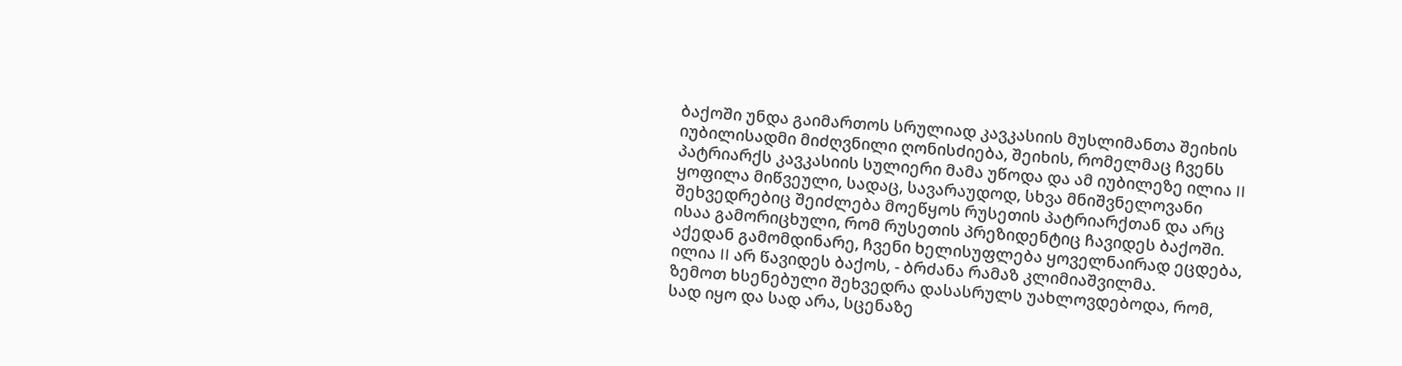ბაქოში უნდა გაიმართოს სრულიად კავკასიის მუსლიმანთა შეიხის იუბილისადმი მიძღვნილი ღონისძიება, შეიხის, რომელმაც ჩვენს პატრიარქს კავკასიის სულიერი მამა უწოდა და ამ იუბილეზე ილია II ყოფილა მიწვეული, სადაც, სავარაუდოდ, სხვა მნიშვნელოვანი შეხვედრებიც შეიძლება მოეწყოს რუსეთის პატრიარქთან და არც ისაა გამორიცხული, რომ რუსეთის პრეზიდენტიც ჩავიდეს ბაქოში. აქედან გამომდინარე, ჩვენი ხელისუფლება ყოველნაირად ეცდება, ილია II არ წავიდეს ბაქოს, - ბრძანა რამაზ კლიმიაშვილმა.
ზემოთ ხსენებული შეხვედრა დასასრულს უახლოვდებოდა, რომ, სად იყო და სად არა, სცენაზე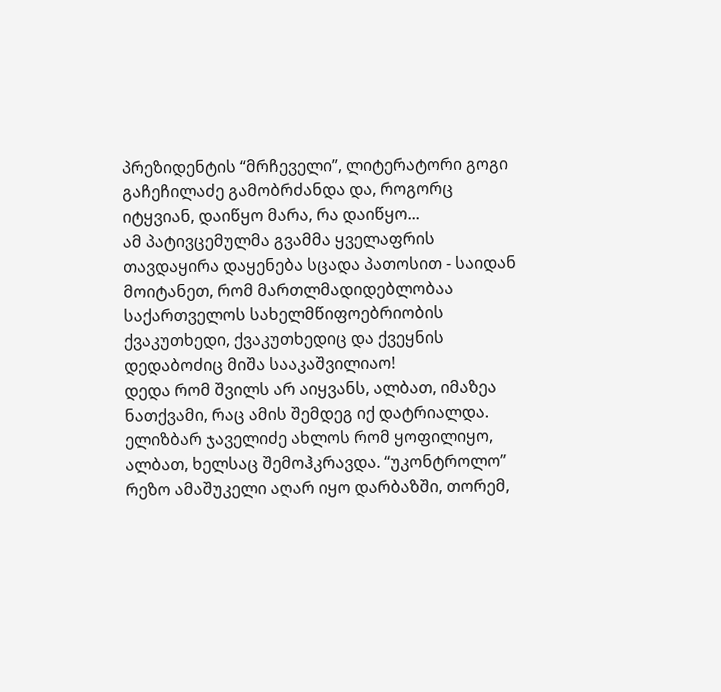პრეზიდენტის “მრჩეველი”, ლიტერატორი გოგი გაჩეჩილაძე გამობრძანდა და, როგორც იტყვიან, დაიწყო მარა, რა დაიწყო...
ამ პატივცემულმა გვამმა ყველაფრის თავდაყირა დაყენება სცადა პათოსით - საიდან მოიტანეთ, რომ მართლმადიდებლობაა საქართველოს სახელმწიფოებრიობის ქვაკუთხედი, ქვაკუთხედიც და ქვეყნის დედაბოძიც მიშა სააკაშვილიაო!
დედა რომ შვილს არ აიყვანს, ალბათ, იმაზეა ნათქვამი, რაც ამის შემდეგ იქ დატრიალდა. ელიზბარ ჯაველიძე ახლოს რომ ყოფილიყო, ალბათ, ხელსაც შემოჰკრავდა. “უკონტროლო” რეზო ამაშუკელი აღარ იყო დარბაზში, თორემ,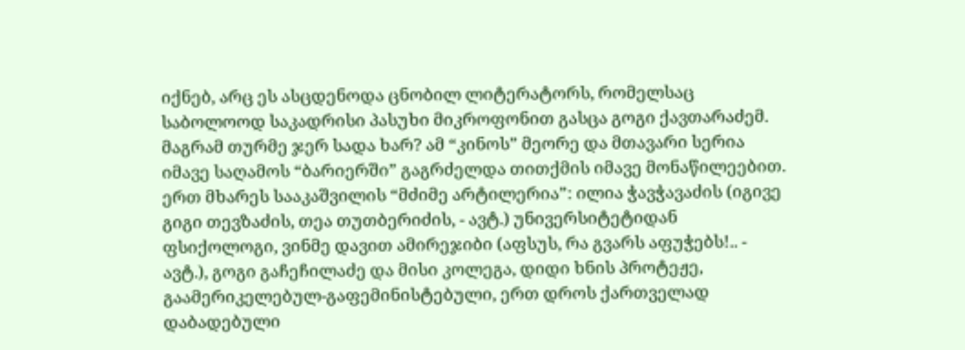იქნებ, არც ეს ასცდენოდა ცნობილ ლიტერატორს, რომელსაც საბოლოოდ საკადრისი პასუხი მიკროფონით გასცა გოგი ქავთარაძემ.
მაგრამ თურმე ჯერ სადა ხარ? ამ “კინოს” მეორე და მთავარი სერია იმავე საღამოს “ბარიერში” გაგრძელდა თითქმის იმავე მონაწილეებით.
ერთ მხარეს სააკაშვილის “მძიმე არტილერია”: ილია ჭავჭავაძის (იგივე გიგი თევზაძის, თეა თუთბერიძის, - ავტ.) უნივერსიტეტიდან ფსიქოლოგი, ვინმე დავით ამირეჯიბი (აფსუს, რა გვარს აფუჭებს!.. - ავტ.), გოგი გაჩეჩილაძე და მისი კოლეგა, დიდი ხნის პროტეჟე, გაამერიკელებულ-გაფემინისტებული, ერთ დროს ქართველად დაბადებული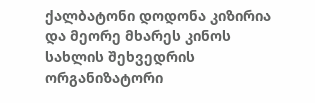ქალბატონი დოდონა კიზირია და მეორე მხარეს კინოს სახლის შეხვედრის ორგანიზატორი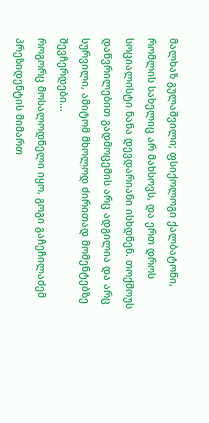მალხაზ გულაშვილი; ფსიქოლოგი ქალბატონი, რომლის სახელიც არ მახსოვს, და ერთ დროს სოციალისტი ნანა დევდარიანი ისხდნენ. თოქშოუს დაწვრილებით გადმოცემის არც ადგილია და არც სურვილი, ამიტომ მხოლოდ ძირითად მომენტებზე შევჩერდები...
როგორც მოსალოდნელი იყო, გოგი გაჩეჩილაძემ პრეზიდენტის მიმართ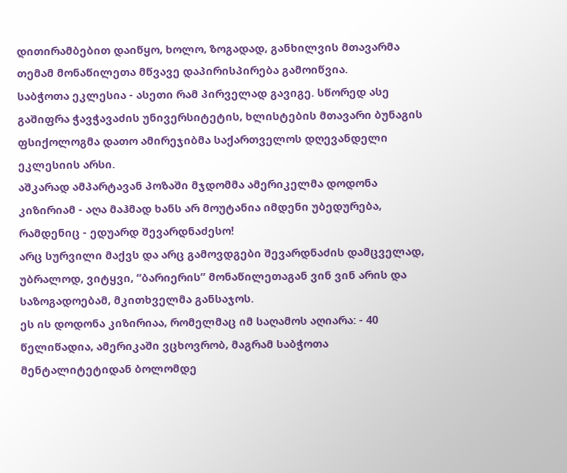დითირამბებით დაიწყო, ხოლო, ზოგადად, განხილვის მთავარმა თემამ მონაწილეთა მწვავე დაპირისპირება გამოიწვია.
საბჭოთა ეკლესია - ასეთი რამ პირველად გავიგე. სწორედ ასე გაშიფრა ჭავჭავაძის უნივერსიტეტის, ხლისტების მთავარი ბუნაგის ფსიქოლოგმა დათო ამირეჯიბმა საქართველოს დღევანდელი ეკლესიის არსი.
აშკარად ამპარტავან პოზაში მჯდომმა ამერიკელმა დოდონა კიზირიამ - აღა მაჰმად ხანს არ მოუტანია იმდენი უბედურება, რამდენიც - ედუარდ შევარდნაძესო!
არც სურვილი მაქვს და არც გამოვდგები შევარდნაძის დამცველად, უბრალოდ, ვიტყვი, “ბარიერის” მონაწილეთაგან ვინ ვინ არის და საზოგადოებამ, მკითხველმა განსაჯოს.
ეს ის დოდონა კიზირიაა, რომელმაც იმ საღამოს აღიარა: - 40 წელიწადია, ამერიკაში ვცხოვრობ, მაგრამ საბჭოთა მენტალიტეტიდან ბოლომდე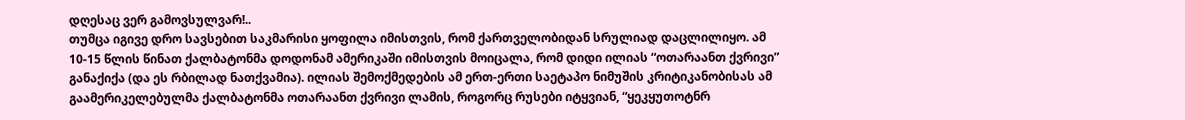დღესაც ვერ გამოვსულვარ!..
თუმცა იგივე დრო სავსებით საკმარისი ყოფილა იმისთვის, რომ ქართველობიდან სრულიად დაცლილიყო. ამ 10-15 წლის წინათ ქალბატონმა დოდონამ ამერიკაში იმისთვის მოიცალა, რომ დიდი ილიას “ოთარაანთ ქვრივი” განაქიქა (და ეს რბილად ნათქვამია). ილიას შემოქმედების ამ ერთ-ერთი საეტაპო ნიმუშის კრიტიკანობისას ამ გაამერიკელებულმა ქალბატონმა ოთარაანთ ქვრივი ლამის, როგორც რუსები იტყვიან, “ყეკყუთოტნრ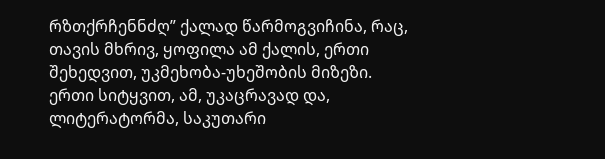რზთქრჩენნძღ” ქალად წარმოგვიჩინა, რაც, თავის მხრივ, ყოფილა ამ ქალის, ერთი შეხედვით, უკმეხობა-უხეშობის მიზეზი.
ერთი სიტყვით, ამ, უკაცრავად და, ლიტერატორმა, საკუთარი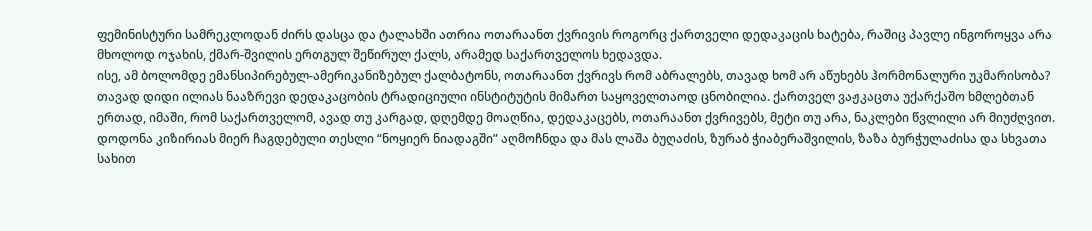ფემინისტური სამრეკლოდან ძირს დასცა და ტალახში ათრია ოთარაანთ ქვრივის როგორც ქართველი დედაკაცის ხატება, რაშიც პავლე ინგოროყვა არა მხოლოდ ოჯახის, ქმარ-შვილის ერთგულ შეწირულ ქალს, არამედ საქართველოს ხედავდა.
ისე, ამ ბოლომდე ემანსიპირებულ-ამერიკანიზებულ ქალბატონს, ოთარაანთ ქვრივს რომ აბრალებს, თავად ხომ არ აწუხებს ჰორმონალური უკმარისობა?
თავად დიდი ილიას ნააზრევი დედაკაცობის ტრადიციული ინსტიტუტის მიმართ საყოველთაოდ ცნობილია. ქართველ ვაჟკაცთა უქარქაშო ხმლებთან ერთად, იმაში, რომ საქართველომ, ავად თუ კარგად, დღემდე მოაღწია, დედაკაცებს, ოთარაანთ ქვრივებს, მეტი თუ არა, ნაკლები წვლილი არ მიუძღვით.
დოდონა კიზირიას მიერ ჩაგდებული თესლი “ნოყიერ ნიადაგში” აღმოჩნდა და მას ლაშა ბუღაძის, ზურაბ ჭიაბერაშვილის, ზაზა ბურჭულაძისა და სხვათა სახით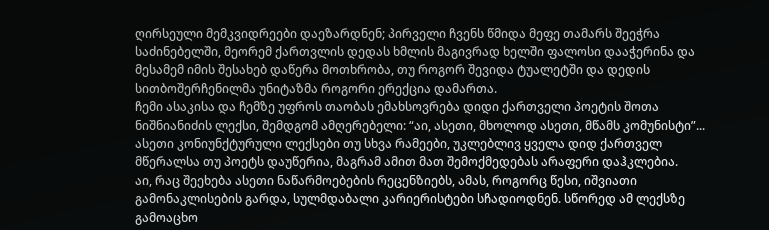ღირსეული მემკვიდრეები დაეზარდნენ; პირველი ჩვენს წმიდა მეფე თამარს შეეჭრა საძინებელში, მეორემ ქართვლის დედას ხმლის მაგივრად ხელში ფალოსი დააჭერინა და მესამემ იმის შესახებ დაწერა მოთხრობა, თუ როგორ შევიდა ტუალეტში და დედის სითბოშერჩენილმა უნიტაზმა როგორი ერექცია დამართა.
ჩემი ასაკისა და ჩემზე უფროს თაობას ემახსოვრება დიდი ქართველი პოეტის შოთა ნიშნიანიძის ლექსი, შემდგომ ამღერებელი: “აი, ასეთი, მხოლოდ ასეთი, მწამს კომუნისტი”... ასეთი კონიუნქტურული ლექსები თუ სხვა რამეები, უკლებლივ ყველა დიდ ქართველ მწერალსა თუ პოეტს დაუწერია, მაგრამ ამით მათ შემოქმედებას არაფერი დაჰკლებია.
აი, რაც შეეხება ასეთი ნაწარმოებების რეცენზიებს, ამას, როგორც წესი, იშვიათი გამონაკლისების გარდა, სულმდაბალი კარიერისტები სჩადიოდნენ. სწორედ ამ ლექსზე გამოაცხო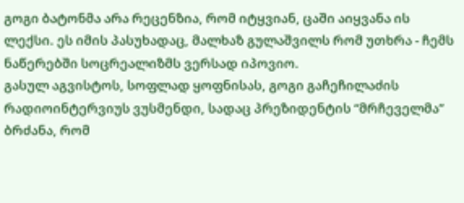გოგი ბატონმა არა რეცენზია, რომ იტყვიან, ცაში აიყვანა ის ლექსი. ეს იმის პასუხადაც, მალხაზ გულაშვილს რომ უთხრა - ჩემს ნაწერებში სოცრეალიზმს ვერსად იპოვიო.
გასულ აგვისტოს, სოფლად ყოფნისას, გოგი გაჩეჩილაძის რადიოინტერვიუს ვუსმენდი, სადაც პრეზიდენტის “მრჩეველმა” ბრძანა, რომ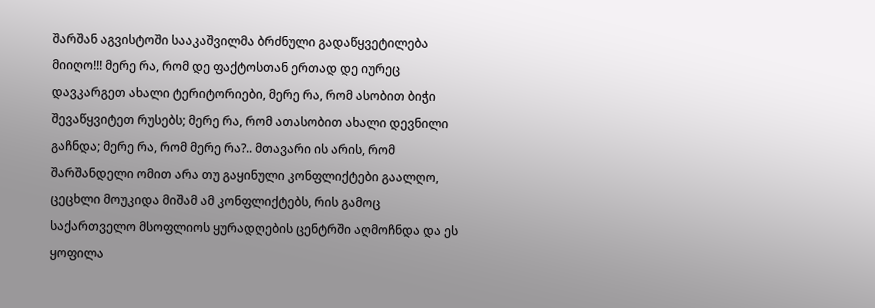შარშან აგვისტოში სააკაშვილმა ბრძნული გადაწყვეტილება მიიღო!!! მერე რა, რომ დე ფაქტოსთან ერთად დე იურეც დავკარგეთ ახალი ტერიტორიები, მერე რა, რომ ასობით ბიჭი შევაწყვიტეთ რუსებს; მერე რა, რომ ათასობით ახალი დევნილი გაჩნდა; მერე რა, რომ მერე რა?.. მთავარი ის არის, რომ შარშანდელი ომით არა თუ გაყინული კონფლიქტები გაალღო, ცეცხლი მოუკიდა მიშამ ამ კონფლიქტებს, რის გამოც საქართველო მსოფლიოს ყურადღების ცენტრში აღმოჩნდა და ეს ყოფილა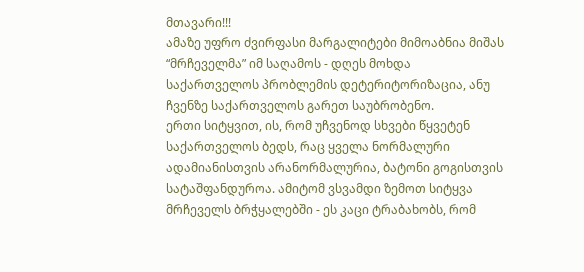მთავარი!!!
ამაზე უფრო ძვირფასი მარგალიტები მიმოაბნია მიშას “მრჩეველმა” იმ საღამოს - დღეს მოხდა საქართველოს პრობლემის დეტერიტორიზაცია, ანუ ჩვენზე საქართველოს გარეთ საუბრობენო.
ერთი სიტყვით, ის, რომ უჩვენოდ სხვები წყვეტენ საქართველოს ბედს, რაც ყველა ნორმალური ადამიანისთვის არანორმალურია, ბატონი გოგისთვის სატაშფანდუროა. ამიტომ ვსვამდი ზემოთ სიტყვა მრჩეველს ბრჭყალებში - ეს კაცი ტრაბახობს, რომ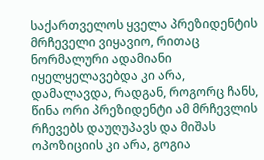საქართველოს ყველა პრეზიდენტის მრჩეველი ვიყავიო, რითაც ნორმალური ადამიანი იყელყელავებდა კი არა, დამალავდა, რადგან, როგორც ჩანს, წინა ორი პრეზიდენტი ამ მრჩევლის რჩევებს დაუღუპავს და მიშას ოპოზიციის კი არა, გოგია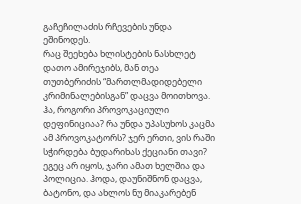გაჩეჩილაძის რჩევების უნდა ეშინოდეს.
რაც შეეხება ხლისტების ნასხლეტ დათო ამირეჯიბს, მან თეა თუთბერიძის “მართლმადიდებელი კრიმინალებისგან” დაცვა მოითხოვა. ჰა, როგორი პროვოკაციული დეფინიციაა? რა უნდა უპასუხოს კაცმა ამ პროვოკატორს? ჯერ ერთი, ვის რაში სჭირდება ბუდარიხას ქეციანი თავი? ეგეც არ იყოს, ჯარი ამათ ხელშია და პოლიცია. ჰოდა, დაუნიშნონ დაცვა, ბატონო, და ახლოს ნუ მიაკარებენ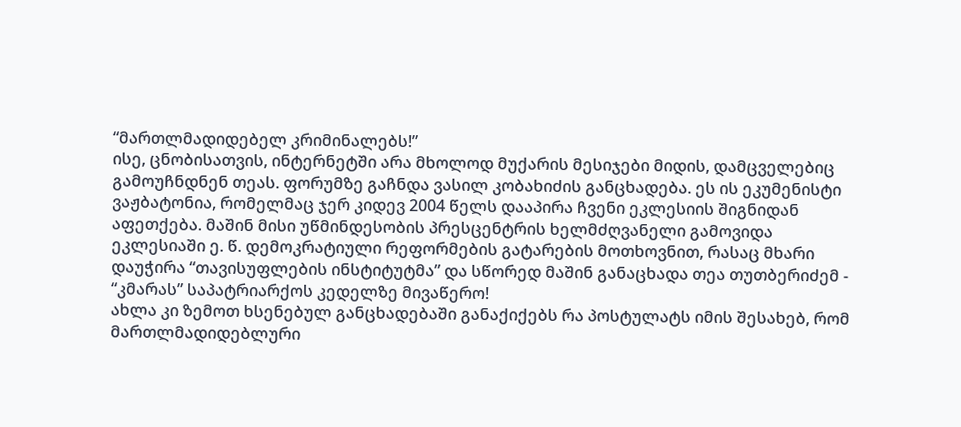“მართლმადიდებელ კრიმინალებს!”
ისე, ცნობისათვის, ინტერნეტში არა მხოლოდ მუქარის მესიჯები მიდის, დამცველებიც გამოუჩნდნენ თეას. ფორუმზე გაჩნდა ვასილ კობახიძის განცხადება. ეს ის ეკუმენისტი ვაჟბატონია, რომელმაც ჯერ კიდევ 2004 წელს დააპირა ჩვენი ეკლესიის შიგნიდან აფეთქება. მაშინ მისი უწმინდესობის პრესცენტრის ხელმძღვანელი გამოვიდა ეკლესიაში ე. წ. დემოკრატიული რეფორმების გატარების მოთხოვნით, რასაც მხარი დაუჭირა “თავისუფლების ინსტიტუტმა” და სწორედ მაშინ განაცხადა თეა თუთბერიძემ - “კმარას” საპატრიარქოს კედელზე მივაწერო!
ახლა კი ზემოთ ხსენებულ განცხადებაში განაქიქებს რა პოსტულატს იმის შესახებ, რომ მართლმადიდებლური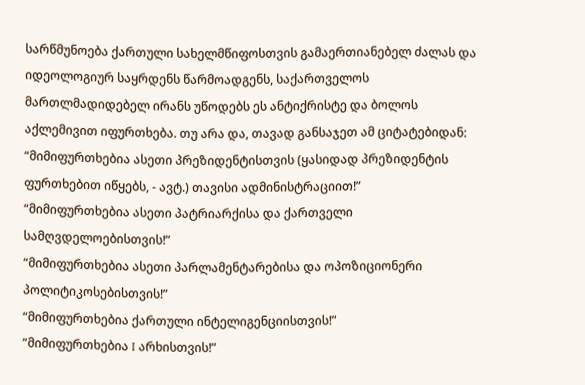სარწმუნოება ქართული სახელმწიფოსთვის გამაერთიანებელ ძალას და იდეოლოგიურ საყრდენს წარმოადგენს, საქართველოს მართლმადიდებელ ირანს უწოდებს ეს ანტიქრისტე და ბოლოს აქლემივით იფურთხება. თუ არა და, თავად განსაჯეთ ამ ციტატებიდან:
“მიმიფურთხებია ასეთი პრეზიდენტისთვის (ყასიდად პრეზიდენტის ფურთხებით იწყებს, - ავტ.) თავისი ადმინისტრაციით!”
“მიმიფურთხებია ასეთი პატრიარქისა და ქართველი სამღვდელოებისთვის!”
“მიმიფურთხებია ასეთი პარლამენტარებისა და ოპოზიციონერი პოლიტიკოსებისთვის!”
“მიმიფურთხებია ქართული ინტელიგენციისთვის!”
“მიმიფურთხებია I არხისთვის!”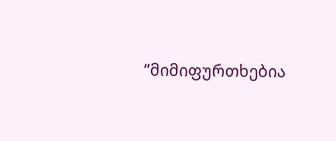“მიმიფურთხებია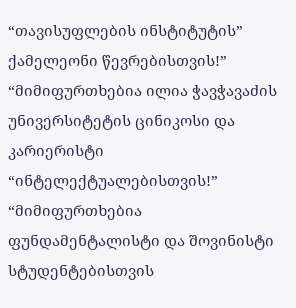“თავისუფლების ინსტიტუტის” ქამელეონი წევრებისთვის!”
“მიმიფურთხებია ილია ჭავჭავაძის უნივერსიტეტის ცინიკოსი და კარიერისტი “ინტელექტუალებისთვის!”
“მიმიფურთხებია ფუნდამენტალისტი და შოვინისტი სტუდენტებისთვის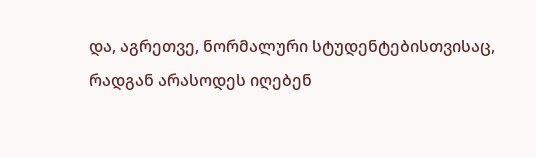და, აგრეთვე, ნორმალური სტუდენტებისთვისაც, რადგან არასოდეს იღებენ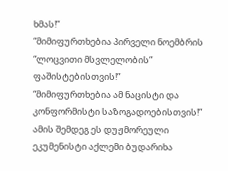ხმას!”
“მიმიფურთხებია პირველი ნოემბრის “ლოცვითი მსვლელობის” ფაშისტებისთვის!”
“მიმიფურთხებია ამ ნაცისტი და კონფორმისტი საზოგადოებისთვის!”
ამის შემდეგ ეს დუჟმორეული ეკუმენისტი აქლემი ბუდარიხა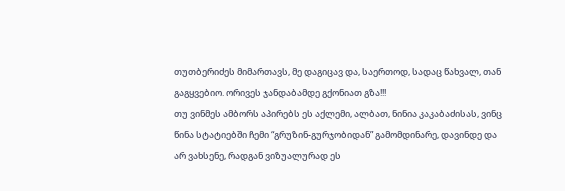თუთბერიძეს მიმართავს, მე დაგიცავ და, საერთოდ, სადაც წახვალ, თან გაგყვებიო. ორივეს ჯანდაბამდე გქონიათ გზა!!!
თუ ვინმეს ამბორს აპირებს ეს აქლემი, ალბათ, ნინია კაკაბაძისას, ვინც წინა სტატიებში ჩემი “გრუზინ-გურჯობიდან” გამომდინარე, დავინდე და არ ვახსენე, რადგან ვიზუალურად ეს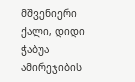მშვენიერი ქალი, დიდი ჭაბუა ამირეჯიბის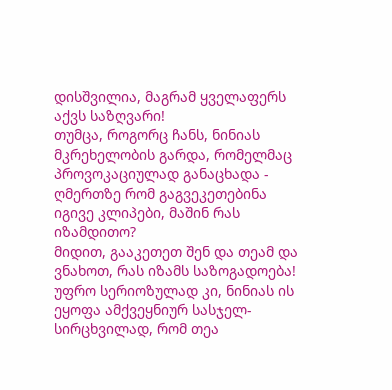დისშვილია, მაგრამ ყველაფერს აქვს საზღვარი!
თუმცა, როგორც ჩანს, ნინიას მკრეხელობის გარდა, რომელმაც პროვოკაციულად განაცხადა - ღმერთზე რომ გაგვეკეთებინა იგივე კლიპები, მაშინ რას იზამდითო?
მიდით, გააკეთეთ შენ და თეამ და ვნახოთ, რას იზამს საზოგადოება! უფრო სერიოზულად კი, ნინიას ის ეყოფა ამქვეყნიურ სასჯელ-სირცხვილად, რომ თეა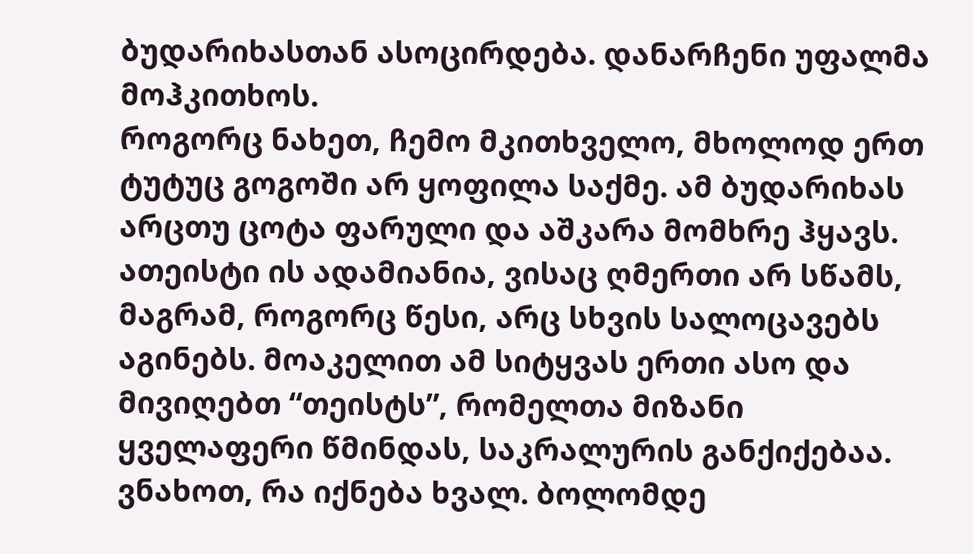ბუდარიხასთან ასოცირდება. დანარჩენი უფალმა მოჰკითხოს.
როგორც ნახეთ, ჩემო მკითხველო, მხოლოდ ერთ ტუტუც გოგოში არ ყოფილა საქმე. ამ ბუდარიხას არცთუ ცოტა ფარული და აშკარა მომხრე ჰყავს.
ათეისტი ის ადამიანია, ვისაც ღმერთი არ სწამს, მაგრამ, როგორც წესი, არც სხვის სალოცავებს აგინებს. მოაკელით ამ სიტყვას ერთი ასო და მივიღებთ “თეისტს”, რომელთა მიზანი ყველაფერი წმინდას, საკრალურის განქიქებაა.
ვნახოთ, რა იქნება ხვალ. ბოლომდე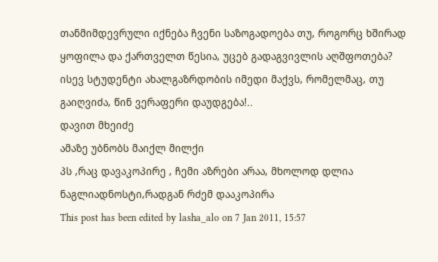თანმიმდევრული იქნება ჩვენი საზოგადოება თუ, როგორც ხშირად ყოფილა და ქართველთ წესია, უცებ გადაგვივლის აღშფოთება?
ისევ სტუდენტი ახალგაზრდობის იმედი მაქვს, რომელმაც, თუ გაიღვიძა, წინ ვერაფერი დაუდგება!..
დავით მხეიძე
ამაზე უბნობს მაიქლ მილქი
პს ,რაც დავაკოპირე , ჩემი აზრები არაა, მხოლოდ დლია ნაგლიადნოსტი,რადგან რძემ დააკოპირა
This post has been edited by lasha_alo on 7 Jan 2011, 15:57